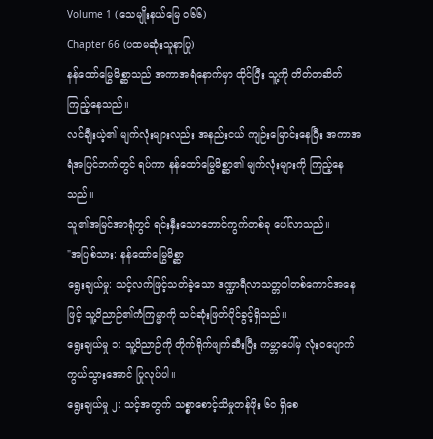Volume 1 (သေမျိုးနယ်မြေ ၀၆၆)
Chapter 66 (ပထမဆုံးသူနာပြု)
နန်ထော်မြွေမိစ္ဆာသည် အကာအရံနောက်မှာ ထိုင်ပြီး သူ့ကို တိတ်တဆိတ် ကြည့်နေသည်။
လင်ချီးယဲ့၏ မျက်လုံးများလည်း အနည်းငယ် ကျဉ်းမြောင်းနေပြီး အကာအရံအပြင်ဘက်တွင် ရပ်ကာ နန်ထော်မြွေမိစ္ဆာ၏ မျက်လုံးများကို ကြည့်နေသည်။
သူ၏အမြင်အာရုံတွင် ရင်းနှီးသောဘောင်ကွက်တစ်ခု ပေါ်လာသည်။
"အပြစ်သား: နန်ထော်မြွေမိစ္ဆာ
ရွေးချယ်မှု: သင့်လက်ဖြင့်သတ်ခဲ့သော ဒဏ္ဍာရီလာသတ္တဝါတစ်ကောင်အနေဖြင့် သူ့ဝိညာဉ်၏ကံကြမ္မာကို သင်ဆုံးဖြတ်ပိုင်ခွင့်ရှိသည်။
ရွေးချယ်မှု ၁: သူ့ဝိညာဉ်ကို တိုက်ရိုက်ဖျက်ဆီးပြီး ကမ္ဘာပေါ်မှ လုံးဝပျောက်ကွယ်သွားအောင် ပြုလုပ်ပါ။
ရွေးချယ်မှု ၂: သင့်အတွက် သစ္စာစောင့်သိမှုတန်ဖိုး ၆၀ ရှိစေ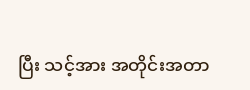ပြီး သင့်အား အတိုင်းအတာ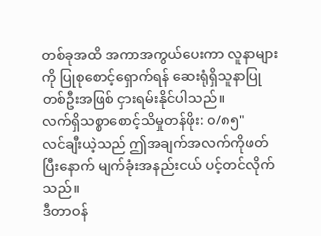တစ်ခုအထိ အကာအကွယ်ပေးကာ လူနာများကို ပြုစုစောင့်ရှောက်ရန် ဆေးရုံရှိသူနာပြုတစ်ဦးအဖြစ် ငှားရမ်းနိုင်ပါသည်။
လက်ရှိသစ္စာစောင့်သိမှုတန်ဖိုး: ၀/၈၅"
လင်ချီးယဲ့သည် ဤအချက်အလက်ကိုဖတ်ပြီးနောက် မျက်ခုံးအနည်းငယ် ပင့်တင်လိုက်သည်။
ဒီတာဝန်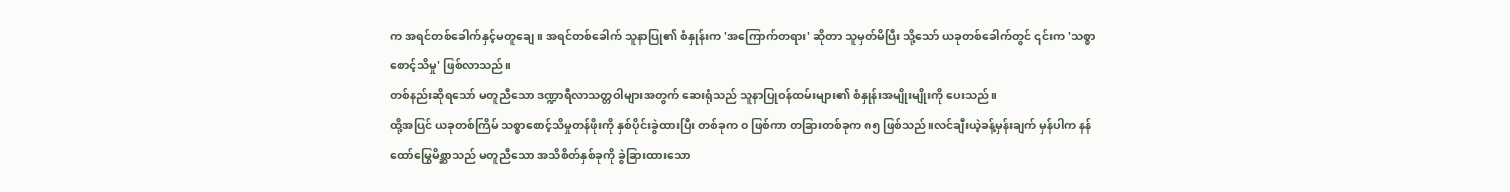က အရင်တစ်ခေါက်နှင့်မတူချေ။ အရင်တစ်ခေါက် သူနာပြု၏ စံနှုန်းက 'အကြောက်တရား' ဆိုတာ သူမှတ်မိပြီး သို့သော် ယခုတစ်ခေါက်တွင် ၎င်းက 'သစ္စာစောင့်သိမှု' ဖြစ်လာသည်။
တစ်နည်းဆိုရသော် မတူညီသော ဒဏ္ဍာရီလာသတ္တဝါများအတွက် ဆေးရုံသည် သူနာပြုဝန်ထမ်းများ၏ စံနှုန်းအမျိုးမျိုးကို ပေးသည်။
ထို့အပြင် ယခုတစ်ကြိမ် သစ္စာစောင့်သိမှုတန်ဖိုးကို နှစ်ပိုင်းခွဲထားပြီး တစ်ခုက ၀ ဖြစ်ကာ တခြားတစ်ခုက ၈၅ ဖြစ်သည်။လင်ချီးယဲ့ခန့်မှန်းချက် မှန်ပါက နန်ထော်မြွေမိစ္ဆာသည် မတူညီသော အသိစိတ်နှစ်ခုကို ခွဲခြားထားသော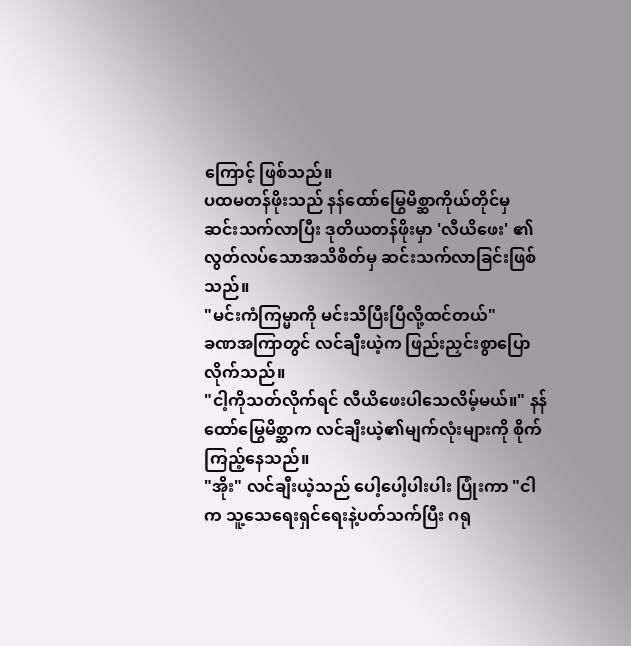ကြောင့် ဖြစ်သည်။
ပထမတန်ဖိုးသည် နန်ထော်မြွေမိစ္ဆာကိုယ်တိုင်မှ ဆင်းသက်လာပြီး ဒုတိယတန်ဖိုးမှာ 'လီယိဖေး' ၏ လွတ်လပ်သောအသိစိတ်မှ ဆင်းသက်လာခြင်းဖြစ်သည်။
"မင်းကံကြမ္မာကို မင်းသိပြီးပြီလို့ထင်တယ်"
ခဏအကြာတွင် လင်ချီးယဲ့က ဖြည်းညှင်းစွာပြောလိုက်သည်။
"ငါ့ကိုသတ်လိုက်ရင် လီယိဖေးပါသေလိမ့်မယ်။" နန်ထော်မြွေမိစ္ဆာက လင်ချီးယဲ့၏မျက်လုံးများကို စိုက်ကြည့်နေသည်။
"အိုး" လင်ချီးယဲ့သည် ပေါ့ပေါ့ပါးပါး ပြုံးကာ "ငါက သူ့သေရေးရှင်ရေးနဲ့ပတ်သက်ပြီး ဂရု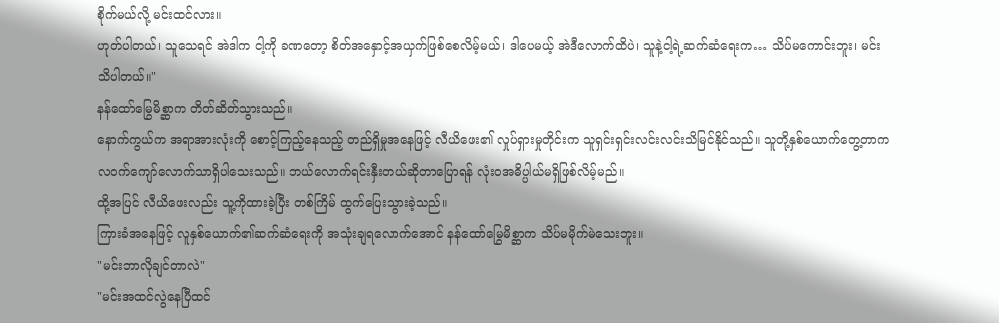စိုက်မယ်လို့ မင်းထင်လား။
ဟုတ်ပါတယ်၊ သူသေရင် အဲဒါက ငါ့ကို ခဏတော့ စိတ်အနှောင့်အယှက်ဖြစ်စေလိမ့်မယ်၊ ဒါပေမယ့် အဲဒီလောက်ထိပဲ၊ သူနဲ့ငါ့ရဲ့ဆက်ဆံရေးက… သိပ်မကောင်းဘူး၊ မင်းသိပါတယ်။"
နန်ထော်မြွေမိစ္ဆာက တိတ်ဆိတ်သွားသည်။
နောက်ကွယ်က အရာအားလုံးကို စောင့်ကြည့်နေသည့် တည်ရှိမှုအနေဖြင့် လီယိဖေး၏ လှုပ်ရှားမှုတိုင်းက သူရှင်းရှင်းလင်းလင်းသိမြင်နိုင်သည်။ သူတို့နှစ်ယောက်တွေ့တာက လဝက်ကျော်လောက်သာရှိပါသေးသည်။ ဘယ်လောက်ရင်းနှီးတယ်ဆိုတာပြောရန် လုံးဝအဓိပ္ပါယ်မရှိဖြစ်လိမ့်မည်။
ထို့အပြင် လီယိဖေးလည်း သူ့ကိုထားခဲ့ပြီး တစ်ကြိမ် ထွက်ပြေးသွားခဲ့သည်။
ကြားခံအနေဖြင့် လူနှစ်ယောက်၏ဆက်ဆံရေးကို အသုံးချရလောက်အောင် နန်ထော်မြွေမိစ္ဆာက သိပ်မမိုက်မဲသေးဘူး။
"မင်းဘာလိုချင်တာလဲ"
"မင်းအထင်လွဲနေပြီထင်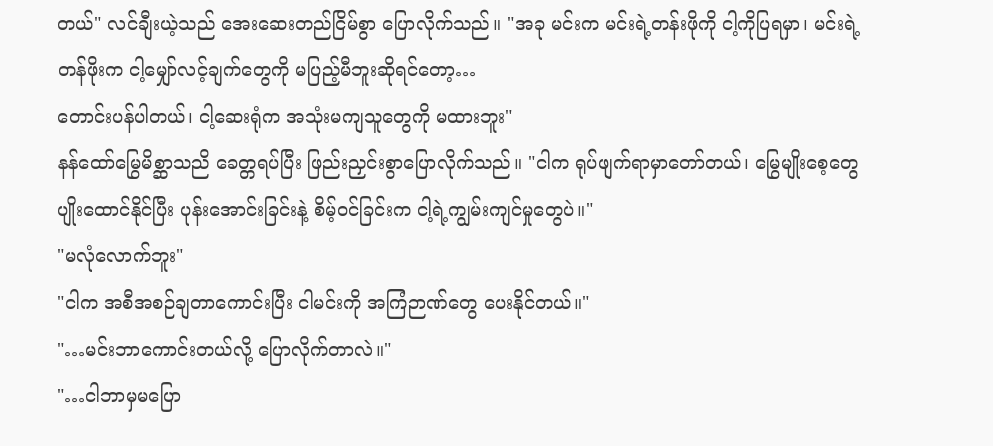တယ်" လင်ချီးယဲ့သည် အေးဆေးတည်ငြိမ်စွာ ပြောလိုက်သည်။ "အခု မင်းက မင်းရဲ့တန်းဖိုကို ငါ့ကိုပြရမှာ၊ မင်းရဲ့တန်ဖိုးက ငါ့မျှော်လင့်ချက်တွေကို မပြည့်မီဘူးဆိုရင်တော့…
တောင်းပန်ပါတယ်၊ ငါ့ဆေးရုံက အသုံးမကျသူတွေကို မထားဘူး"
နန်ထော်မြွေမိစ္ဆာသညိ ခေတ္တရပ်ပြီး ဖြည်းညှင်းစွာပြောလိုက်သည်။ "ငါက ရုပ်ဖျက်ရာမှာတော်တယ်၊ မြွေမျိုးစေ့တွေပျိုးထောင်နိုင်ပြီး ပုန်းအောင်းခြင်းနဲ့ စိမ့်ဝင်ခြင်းက ငါ့ရဲ့ကျွမ်းကျင်မှုတွေပဲ။"
"မလုံလောက်ဘူး"
"ငါက အစီအစဉ်ချတာကောင်းပြီး ငါမင်းကို အကြံဉာဏ်တွေ ပေးနိုင်တယ်။"
"…မင်းဘာကောင်းတယ်လို့ ပြောလိုက်တာလဲ။"
"…ငါဘာမှမပြော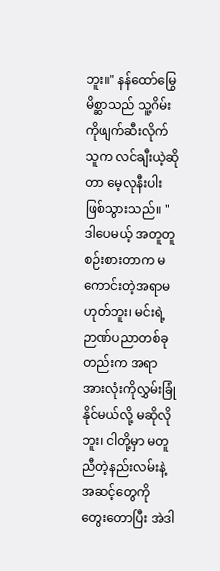ဘူး။" နန်ထော်မြွေမိစ္ဆာသည် သူ့ဂိမ်းကိုဖျက်ဆီးလိုက်သူက လင်ချီးယဲ့ဆိုတာ မေ့လုနီးပါးဖြစ်သွားသည်။ "ဒါပေမယ့် အတူတူစဉ်းစားတာက မကောင်းတဲ့အရာမဟုတ်ဘူး၊ မင်းရဲ့ဉာဏ်ပညာတစ်ခုတည်းက အရာအားလုံးကိုလွှမ်းခြုံနိုင်မယ်လို့ မဆိုလိုဘူး၊ ငါတို့မှာ မတူညီတဲ့နည်းလမ်းနဲ့အဆင့်တွေကို တွေးတောပြီး အဲဒါ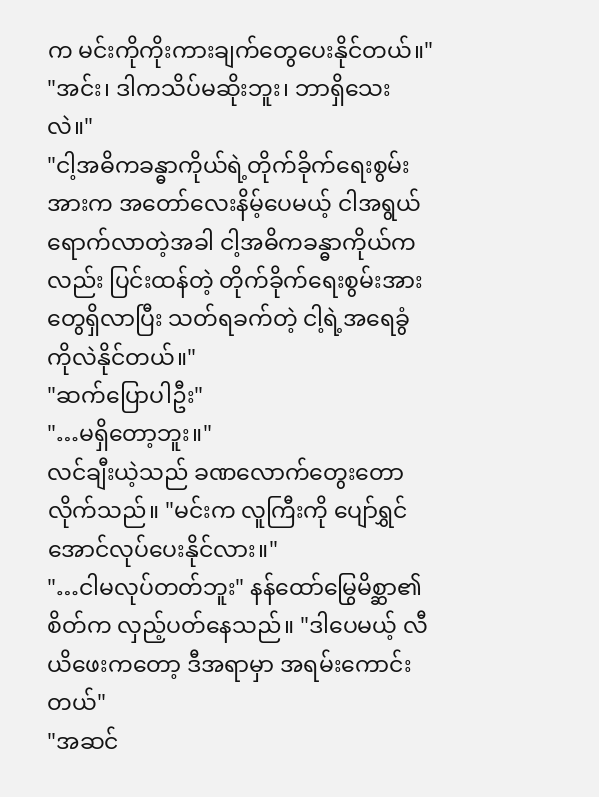က မင်းကိုကိုးကားချက်တွေပေးနိုင်တယ်။"
"အင်း၊ ဒါကသိပ်မဆိုးဘူး၊ ဘာရှိသေးလဲ။"
"ငါ့အဓိကခန္ဓာကိုယ်ရဲ့တိုက်ခိုက်ရေးစွမ်းအားက အတော်လေးနိမ့်ပေမယ့် ငါအရွယ်ရောက်လာတဲ့အခါ ငါ့အဓိကခန္ဓာကိုယ်ကလည်း ပြင်းထန်တဲ့ တိုက်ခိုက်ရေးစွမ်းအားတွေရှိလာပြီး သတ်ရခက်တဲ့ ငါ့ရဲ့အရေခွံကိုလဲနိုင်တယ်။"
"ဆက်ပြောပါဦး"
"…မရှိတော့ဘူး။"
လင်ချီးယဲ့သည် ခဏလောက်တွေးတောလိုက်သည်။ "မင်းက လူကြီးကို ပျော်ရွှင်အောင်လုပ်ပေးနိုင်လား။"
"…ငါမလုပ်တတ်ဘူး" နန်ထော်မြွေမိစ္ဆာ၏စိတ်က လှည့်ပတ်နေသည်။ "ဒါပေမယ့် လီယိဖေးကတော့ ဒီအရာမှာ အရမ်းကောင်းတယ်"
"အဆင်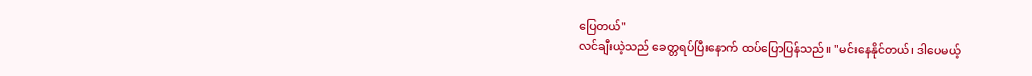ပြေတယ်"
လင်ချီးယဲ့သည် ခေတ္တရပ်ပြီးနောက် ထပ်ပြောပြန်သည်။ "မင်းနေနိုင်တယ်၊ ဒါပေမယ့်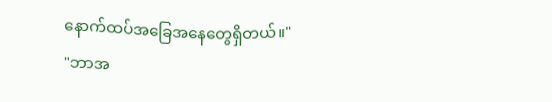နောက်ထပ်အခြေအနေတွေရှိတယ်။"
"ဘာအ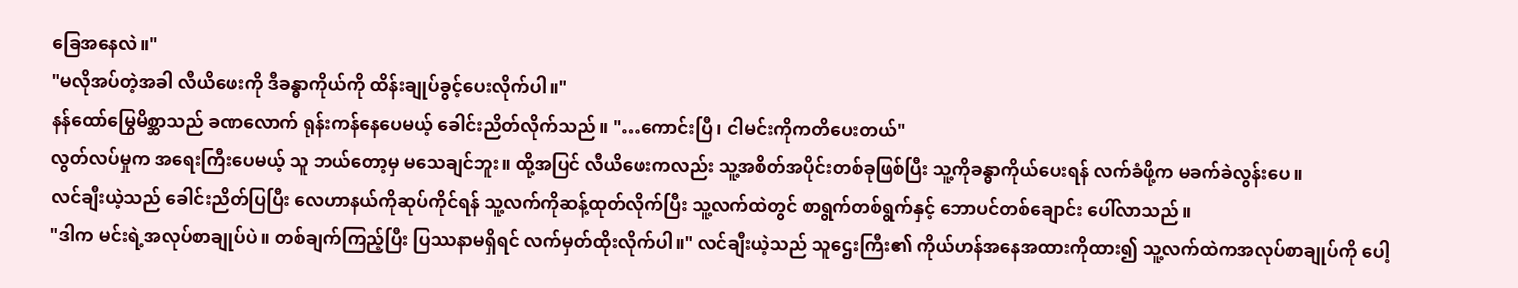ခြေအနေလဲ။"
"မလိုအပ်တဲ့အခါ လီယိဖေးကို ဒီခန္ဓာကိုယ်ကို ထိန်းချုပ်ခွင့်ပေးလိုက်ပါ။"
နန်ထော်မြွေမိစ္ဆာသည် ခဏလောက် ရုန်းကန်နေပေမယ့် ခေါင်းညိတ်လိုက်သည်။ "…ကောင်းပြီ၊ ငါမင်းကိုကတိပေးတယ်"
လွတ်လပ်မှုက အရေးကြီးပေမယ့် သူ ဘယ်တော့မှ မသေချင်ဘူး။ ထို့အပြင် လီယိဖေးကလည်း သူ့အစိတ်အပိုင်းတစ်ခုဖြစ်ပြီး သူ့ကိုခန္ဓာကိုယ်ပေးရန် လက်ခံဖို့က မခက်ခဲလွန်းပေ။
လင်ချီးယဲ့သည် ခေါင်းညိတ်ပြပြီး လေဟာနယ်ကိုဆုပ်ကိုင်ရန် သူ့လက်ကိုဆန့်ထုတ်လိုက်ပြီး သူ့လက်ထဲတွင် စာရွက်တစ်ရွက်နှင့် ဘောပင်တစ်ချောင်း ပေါ်လာသည်။
"ဒါက မင်းရဲ့အလုပ်စာချုပ်ပဲ။ တစ်ချက်ကြည့်ပြီး ပြဿနာမရှိရင် လက်မှတ်ထိုးလိုက်ပါ။" လင်ချီးယဲ့သည် သူဌေးကြီး၏ ကိုယ်ဟန်အနေအထားကိုထား၍ သူ့လက်ထဲကအလုပ်စာချုပ်ကို ပေါ့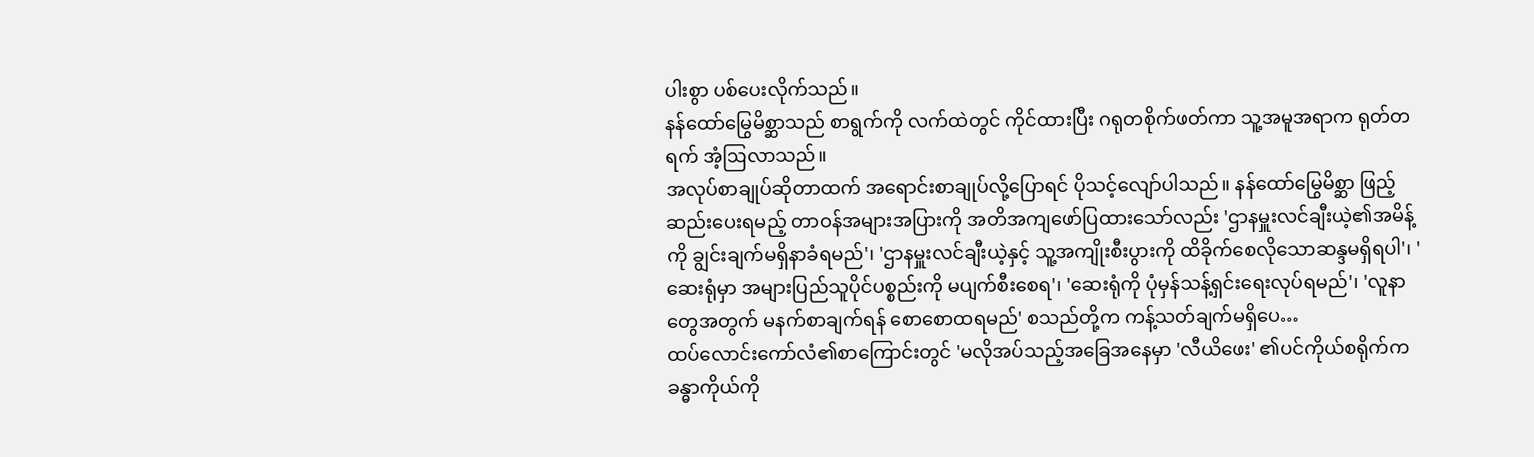ပါးစွာ ပစ်ပေးလိုက်သည်။
နန်ထော်မြွေမိစ္ဆာသည် စာရွက်ကို လက်ထဲတွင် ကိုင်ထားပြီး ဂရုတစိုက်ဖတ်ကာ သူ့အမူအရာက ရုတ်တရက် အံ့ဩလာသည်။
အလုပ်စာချုပ်ဆိုတာထက် အရောင်းစာချုပ်လို့ပြောရင် ပိုသင့်လျော်ပါသည်။ နန်ထော်မြွေမိစ္ဆာ ဖြည့်ဆည်းပေးရမည့် တာဝန်အများအပြားကို အတိအကျဖော်ပြထားသော်လည်း 'ဌာနမှူးလင်ချီးယဲ့၏အမိန့်ကို ချွင်းချက်မရှိနာခံရမည်'၊ 'ဌာနမှူးလင်ချီးယဲ့နှင့် သူ့အကျိုးစီးပွားကို ထိခိုက်စေလိုသောဆန္ဒမရှိရပါ'၊ 'ဆေးရုံမှာ အများပြည်သူပိုင်ပစ္စည်းကို မပျက်စီးစေရ'၊ 'ဆေးရုံကို ပုံမှန်သန့်ရှင်းရေးလုပ်ရမည်'၊ 'လူနာတွေအတွက် မနက်စာချက်ရန် စောစောထရမည်' စသည်တို့က ကန့်သတ်ချက်မရှိပေ…
ထပ်လောင်းကော်လံ၏စာကြောင်းတွင် 'မလိုအပ်သည့်အခြေအနေမှာ 'လီယိဖေး' ၏ပင်ကိုယ်စရိုက်က ခန္ဓာကိုယ်ကို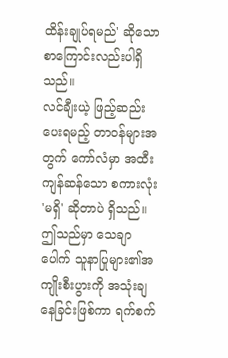ထိန်းချုပ်ရမည်' ဆိုသောစာကြောင်းလည်းပါရှိသည်။
လင်ချီးယဲ့ ဖြည့်ဆည်းပေးရမည့် တာဝန်များအတွက် ကော်လံမှာ အထီးကျန်ဆန်သော စကားလုံး 'မရှိ' ဆိုတာပဲ ရှိသည်။
ဤသည်မှာ သေချာပေါက် သူနာပြုများ၏အကျိုးစီးပွားကို အသုံးချနေခြင်းဖြစ်ကာ ရက်စက်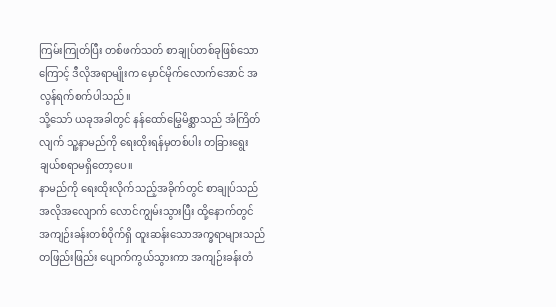ကြမ်းကြုတ်ပြီး တစ်ဖက်သတ် စာချုပ်တစ်ခုဖြစ်သောကြောင့် ဒီလိုအရာမျိုးက မှောင်မိုက်လောက်အောင် အလွန်ရက်စက်ပါသည်။
သို့သော် ယခုအခါတွင် နန်ထော်မြွေမိစ္ဆာသည် အံကြိတ်လျက် သူ့နာမည်ကို ရေးထိုးရန်မှတစ်ပါး တခြားရွေးချယ်စရာမရှိတော့ပေ။
နာမည်ကို ရေးထိုးလိုက်သည့်အခိုက်တွင် စာချုပ်သည် အလိုအလျောက် လောင်ကျွမ်းသွားပြီး ထို့နောက်တွင် အကျဉ်းခန်းတစ်ဝိုက်ရှိ ထူးဆန်းသောအက္ခရာများသည် တဖြည်းဖြည်း ပျောက်ကွယ်သွားကာ အကျဉ်းခန်းတံ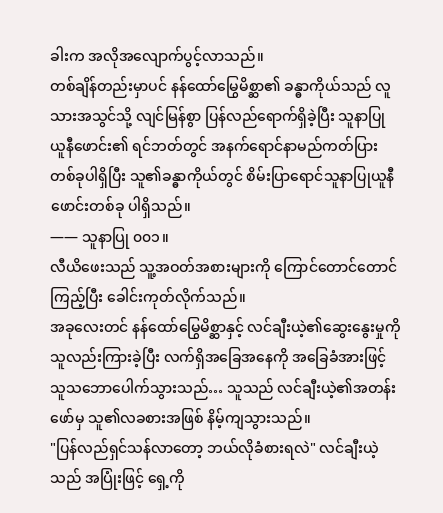ခါးက အလိုအလျောက်ပွင့်လာသည်။
တစ်ချိန်တည်းမှာပင် နန်ထော်မြွေမိစ္ဆာ၏ ခန္ဓာကိုယ်သည် လူသားအသွင်သို့ လျင်မြန်စွာ ပြန်လည်ရောက်ရှိခဲ့ပြီး သူနာပြုယူနီဖောင်း၏ ရင်ဘတ်တွင် အနက်ရောင်နာမည်ကတ်ပြားတစ်ခုပါရှိပြီး သူ၏ခန္ဓာကိုယ်တွင် စိမ်းပြာရောင်သူနာပြုယူနီဖောင်းတစ်ခု ပါရှိသည်။
—— သူနာပြု ၀၀၁။
လီယိဖေးသည် သူ့အဝတ်အစားများကို ကြောင်တောင်တောင်ကြည့်ပြီး ခေါင်းကုတ်လိုက်သည်။
အခုလေးတင် နန်ထော်မြွေမိစ္ဆာနှင့် လင်ချီးယဲ့၏ဆွေးနွေးမှုကို သူလည်းကြားခဲ့ပြီး လက်ရှိအခြေအနေကို အခြေခံအားဖြင့် သူသဘောပေါက်သွားသည်… သူသည် လင်ချီးယဲ့၏အတန်းဖော်မှ သူ၏လခစားအဖြစ် နိမ့်ကျသွားသည်။
"ပြန်လည်ရှင်သန်လာတော့ ဘယ်လိုခံစားရလဲ" လင်ချီးယဲ့သည် အပြုံးဖြင့် ရှေ့ကို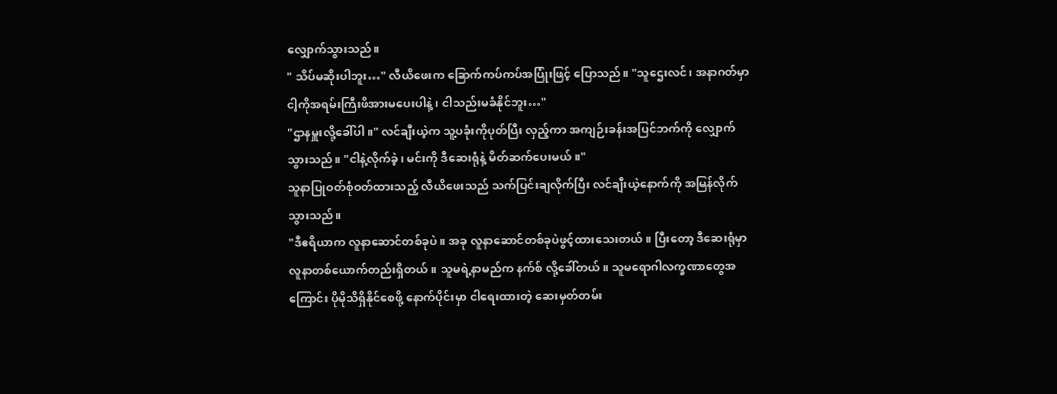လျှောက်သွားသည်။
" သိပ်မဆိုးပါဘူး…" လီယိဖေးက ခြောက်ကပ်ကပ်အပြုံးဖြင့် ပြောသည်။ "သူဌေးလင်၊ အနာဂတ်မှာ ငါ့ကိုအရမ်းကြီးဖိအားမပေးပါနဲ့၊ ငါသည်းမခံနိုင်ဘူး…"
"ဌာနမှူးလို့ခေါ်ပါ။" လင်ချီးယဲ့က သူ့ပခုံးကိုပုတ်ပြီး လှည့်ကာ အကျဉ်းခန်းအပြင်ဘက်ကို လျှောက်သွားသည်။ "ငါနဲ့လိုက်ခဲ့၊ မင်းကို ဒီဆေးရုံနဲ့ မိတ်ဆက်ပေးမယ်။"
သူနာပြုဝတ်စုံဝတ်ထားသည့် လီယိဖေးသည် သက်ပြင်းချလိုက်ပြီး လင်ချီးယဲ့နောက်ကို အမြန်လိုက်သွားသည်။
"ဒီဧရိယာက လူနာဆောင်တစ်ခုပဲ။ အခု လူနာဆောင်တစ်ခုပဲဖွင့်ထားသေးတယ်။ ပြီးတော့ ဒီဆေးရုံမှာ လူနာတစ်ယောက်တည်းရှိတယ်။ သူမရဲ့နာမည်က နက်စ် လို့ခေါ်တယ်။ သူမရောဂါလက္ခဏာတွေအကြောင်း ပိုမိုသိရှိနိုင်စေဖို့ နောက်ပိုင်းမှာ ငါရေးထားတဲ့ ဆေးမှတ်တမ်း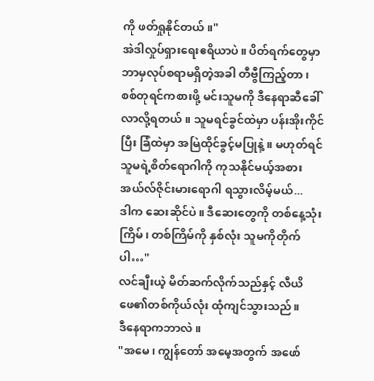ကို ဖတ်ရှုနိုင်တယ်။"
အဲဒါလှုပ်ရှားရေးဧရိယာပဲ။ ပိတ်ရက်တွေမှာ ဘာမှလုပ်စရာမရှိတဲ့အခါ တီဗွီကြည့်တာ၊ စစ်တုရင်ကစားဖို့ မင်းသူမကို ဒီနေရာဆီခေါ်လာလို့ရတယ်။ သူမရင်ခွင်ထဲမှာ ပန်းအိုးကိုင်ပြီး ခြံထဲမှာ အမြဲထိုင်ခွင့်မပြုနဲ့။ မဟုတ်ရင် သူမရဲ့စိတ်ရောဂါကို ကုသနိုင်မယ့်အစား အယ်လ်ဇိုင်းမားရောဂါ ရသွားလိမ့်မယ်...
ဒါက ဆေးဆိုင်ပဲ။ ဒီဆေးတွေကို တစ်နေ့သုံးကြိမ်၊ တစ်ကြိမ်ကို နှစ်လုံး သူမကိုတိုက်ပါ…"
လင်ချီးယဲ့ မိတ်ဆက်လိုက်သည်နှင့် လီယိဖေ၏တစ်ကိုယ်လုံး ထုံကျင်သွားသည်။
ဒီနေရာကဘာလဲ။
"အမေ၊ ကျွန်တော် အမေ့အတွက် အဖော်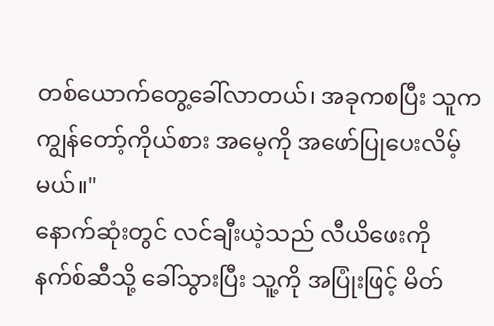တစ်ယောက်တွေ့ခေါ်လာတယ်၊ အခုကစပြီး သူက ကျွန်တော့်ကိုယ်စား အမေ့ကို အဖော်ပြုပေးလိမ့်မယ်။"
နောက်ဆုံးတွင် လင်ချီးယဲ့သည် လီယိဖေးကို နက်စ်ဆီသို့ ခေါ်သွားပြီး သူ့ကို အပြုံးဖြင့် မိတ်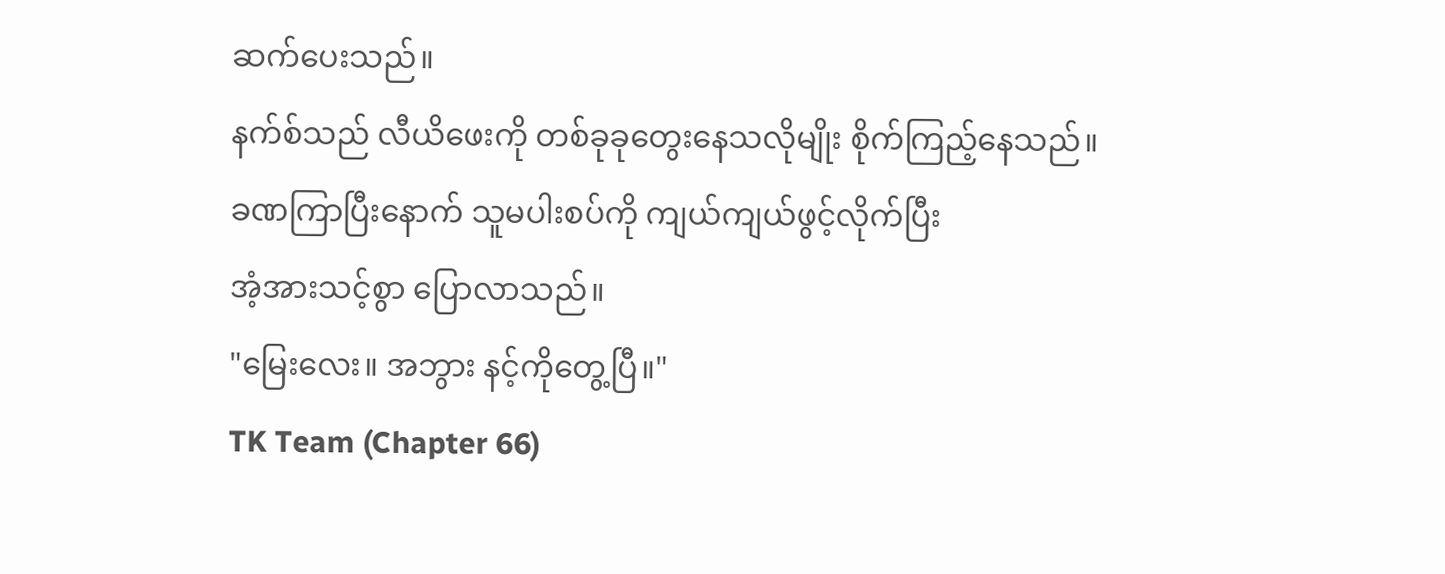ဆက်ပေးသည်။
နက်စ်သည် လီယိဖေးကို တစ်ခုခုတွေးနေသလိုမျိုး စိုက်ကြည့်နေသည်။
ခဏကြာပြီးနောက် သူမပါးစပ်ကို ကျယ်ကျယ်ဖွင့်လိုက်ပြီး
အံ့အားသင့်စွာ ပြောလာသည်။
"မြေးလေး။ အဘွား နင့်ကိုတွေ့ပြီ။"
TK Team (Chapter 66)